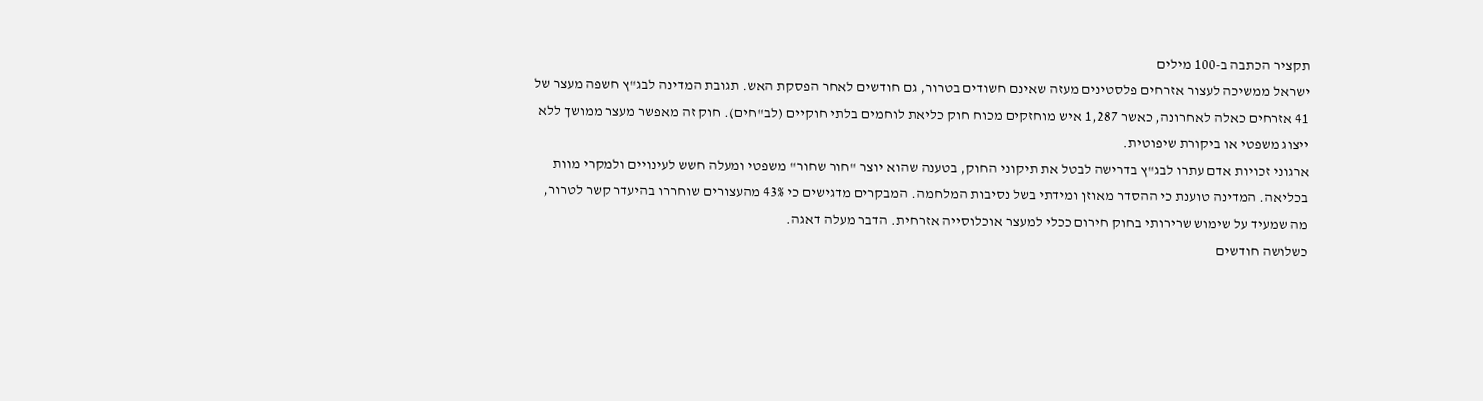תקציר הכתבה ב-100 מילים
ישראל ממשיכה לעצור אזרחים פלסטינים מעזה שאינם חשודים בטרור, גם חודשים לאחר הפסקת האש. תגובת המדינה לבג"ץ חשפה מעצר של 41 אזרחים כאלה לאחרונה, כאשר 1,287 איש מוחזקים מכוח חוק כליאת לוחמים בלתי חוקיים (לב"חים). חוק זה מאפשר מעצר ממושך ללא ייצוג משפטי או ביקורת שיפוטית.
ארגוני זכויות אדם עתרו לבג"ץ בדרישה לבטל את תיקוני החוק, בטענה שהוא יוצר "חור שחור" משפטי ומעלה חשש לעינויים ולמקרי מוות בכליאה. המדינה טוענת כי ההסדר מאוזן ומידתי בשל נסיבות המלחמה. המבקרים מדגישים כי 43% מהעצורים שוחררו בהיעדר קשר לטרור, מה שמעיד על שימוש שרירותי בחוק חירום ככלי למעצר אוכלוסייה אזרחית. הדבר מעלה דאגה.
כשלושה חודשים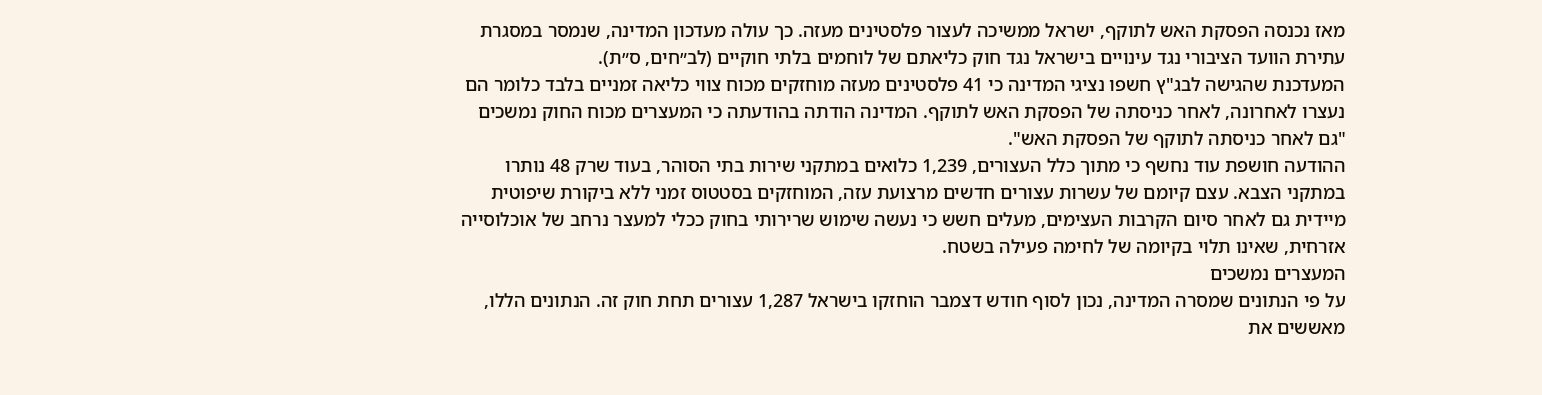מאז נכנסה הפסקת האש לתוקף, ישראל ממשיכה לעצור פלסטינים מעזה. כך עולה מעדכון המדינה, שנמסר במסגרת עתירת הוועד הציבורי נגד עינויים בישראל נגד חוק כליאתם של לוחמים בלתי חוקיים (לב״חים, ס״ת).
המעדכנת שהגישה לבג"ץ חשפו נציגי המדינה כי 41 פלסטינים מעזה מוחזקים מכוח צווי כליאה זמניים בלבד כלומר הם נעצרו לאחרונה, לאחר כניסתה של הפסקת האש לתוקף. המדינה הודתה בהודעתה כי המעצרים מכוח החוק נמשכים "גם לאחר כניסתה לתוקף של הפסקת האש".
ההודעה חושפת עוד נחשף כי מתוך כלל העצורים, 1,239 כלואים במתקני שירות בתי הסוהר, בעוד שרק 48 נותרו במתקני הצבא. עצם קיומם של עשרות עצורים חדשים מרצועת עזה, המוחזקים בסטטוס זמני ללא ביקורת שיפוטית מיידית גם לאחר סיום הקרבות העצימים, מעלים חשש כי נעשה שימוש שרירותי בחוק ככלי למעצר נרחב של אוכלוסייה אזרחית, שאינו תלוי בקיומה של לחימה פעילה בשטח.
המעצרים נמשכים
על פי הנתונים שמסרה המדינה, נכון לסוף חודש דצמבר הוחזקו בישראל 1,287 עצורים תחת חוק זה. הנתונים הללו, מאששים את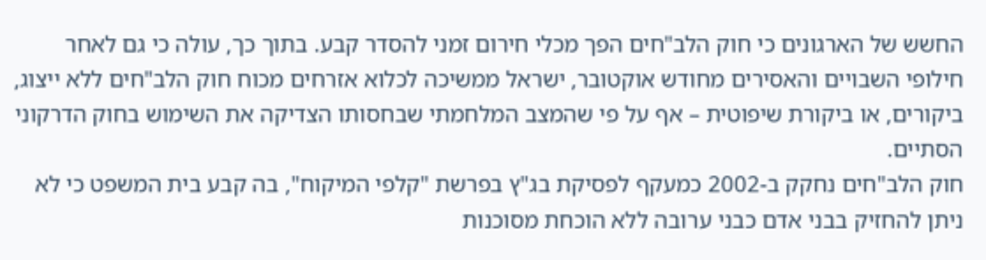החשש של הארגונים כי חוק הלב"חים הפך מכלי חירום זמני להסדר קבע. בתוך כך, עולה כי גם לאחר חילופי השבויים והאסירים מחודש אוקטובר, ישראל ממשיכה לכלוא אזרחים מכוח חוק הלב"חים ללא ייצוג, ביקורים, או ביקורת שיפוטית – אף על פי שהמצב המלחמתי שבחסותו הצדיקה את השימוש בחוק הדרקוני הסתיים.
חוק הלב"חים נחקק ב-2002 כמעקף לפסיקת בג"ץ בפרשת "קלפי המיקוח", בה קבע בית המשפט כי לא ניתן להחזיק בבני אדם כבני ערובה ללא הוכחת מסוכנות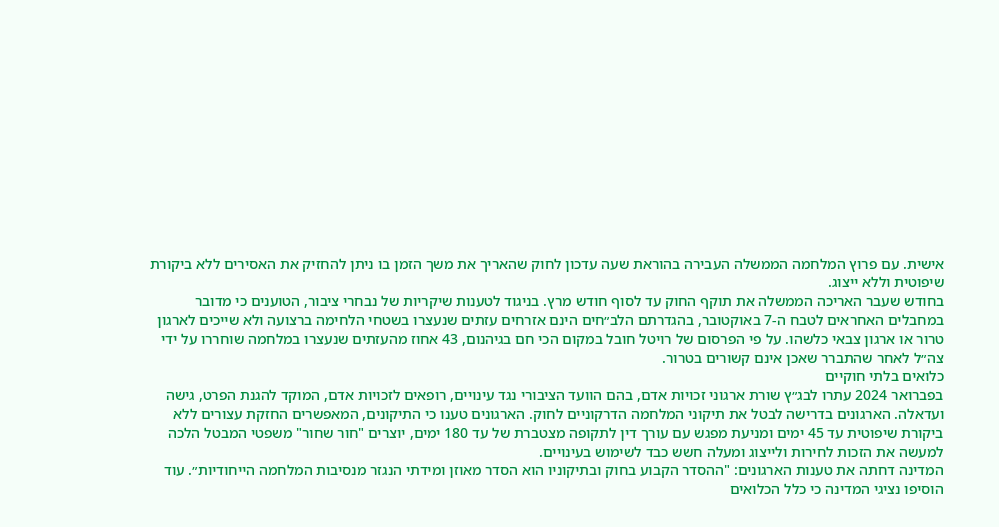אישית. עם פרוץ המלחמה הממשלה העבירה בהוראת שעה עדכון לחוק שהאריך את משך הזמן בו ניתן להחזיק את האסירים ללא ביקורת שיפוטית וללא ייצוג.
בחודש שעבר האריכה הממשלה את תוקף החוק עד לסוף חודש מרץ. בניגוד לטענות שיקריות של נבחרי ציבור, הטוענים כי מדובר במחבלים האחראים לטבח ה-7 באוקטובר, בהגדרתם הלב״חים הינם אזרחים עזתים שנעצרו בשטחי הלחימה ברצועה ולא שייכים לארגון טרור או ארגון צבאי כלשהו. על פי הפרסום של רויטל חובל במקום הכי חם בגיהנום, 43 אחוז מהעזתים שנעצרו במלחמה שוחררו על ידי צה״ל לאחר שהתברר שאכן אינם קשורים בטרור.
כלואים בלתי חוקיים
בפברואר 2024 עתרו לבג״ץ שורת ארגוני זכויות אדם, בהם הוועד הציבורי נגד עינויים, רופאים לזכויות אדם, המוקד להגנת הפרט, גישה ועדאלה. הארגונים בדרישה לבטל את תיקוני המלחמה הדרקוניים לחוק. הארגונים טענו כי התיקונים, המאפשרים החזקת עצורים ללא ביקורת שיפוטית עד 45 ימים ומניעת מפגש עם עורך דין לתקופה מצטברת של עד 180 ימים, יוצרים "חור שחור" משפטי המבטל הלכה למעשה את הזכות לחירות ולייצוג ומעלה חשש כבד לשימוש בעינויים.
המדינה דחתה את טענות הארגונים: "ההסדר הקבוע בחוק ובתיקוניו הוא הסדר מאוזן ומידתי הנגזר מנסיבות המלחמה הייחודיות״. עוד הוסיפו נציגי המדינה כי כלל הכלואים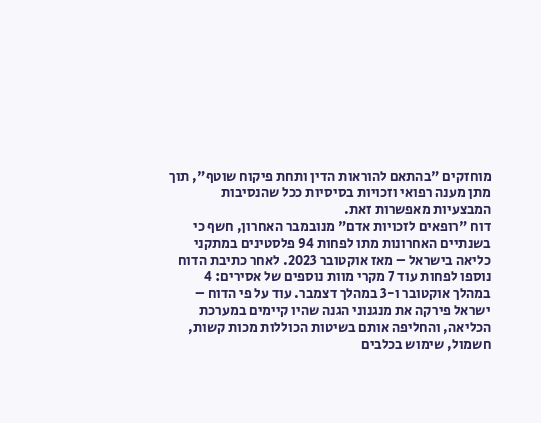מוחזקים "בהתאם להוראות הדין ותחת פיקוח שוטף", תוך מתן מענה רפואי וזכויות בסיסיות ככל שהנסיבות המבצעיות מאפשרות זאת.
דוח "רופאים לזכויות אדם" מנובמבר האחרון, חשף כי בשנתיים האחרונות מתו לפחות 94 פלסטינים במתקני כליאה בישראל – מאז אוקטובר 2023. לאחר כתיבת הדוח נוספו לפחות עוד 7 מקרי מוות נוספים של אסירים: 4 במהלך אוקטובר ו-3 במהלך דצמבר. עוד על פי הדוח – ישראל פירקה את מנגנוני הגנה שהיו קיימים במערכת הכליאה, והחליפה אותם בשיטות הכוללות מכות קשות, חשמול, שימוש בכלבים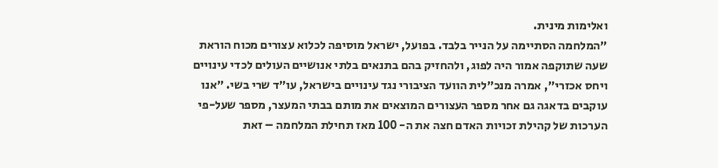ואלימות מינית.
״המלחמה הסתיימה על הנייר בלבד. בפועל, ישראל מוסיפה לכלוא עצורים מכוח הוראת שעה שתוקפה אמור היה לפוג, ולהחזיק בהם בתנאים בלתי אנושיים העולים לכדי עינויים ויחס אכזרי״, אמרה מנכ״לית הוועד הציבורי נגד עינויים בישראל, עו״ד שרי בשי. ״אנו עוקבים בדאגה גם אחר מספר העצורים המוצאים את מותם בבתי המעצר, מספר שעל-פי הערכות של קהילת זכויות האדם חצה את ה- 100 מאז תחילת המלחמה – זאת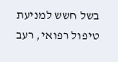בשל חשש למניעת טיפול רפואי, רעב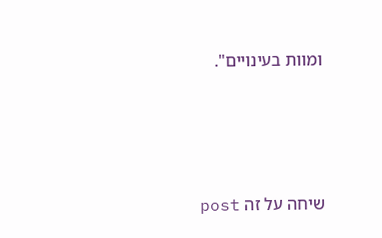ומוות בעינויים".







שיחה על זה post